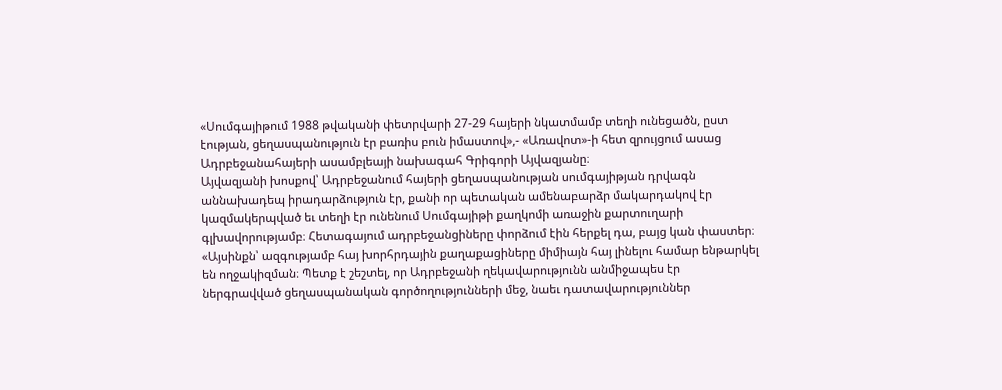«Սումգայիթում 1988 թվականի փետրվարի 27-29 հայերի նկատմամբ տեղի ունեցածն, ըստ էության, ցեղասպանություն էր բառիս բուն իմաստով»,- «Առավոտ»-ի հետ զրույցում ասաց Ադրբեջանահայերի ասամբլեայի նախագահ Գրիգորի Այվազյանը։
Այվազյանի խոսքով՝ Ադրբեջանում հայերի ցեղասպանության սումգայիթյան դրվագն աննախադեպ իրադարձություն էր, քանի որ պետական ամենաբարձր մակարդակով էր կազմակերպված եւ տեղի էր ունենում Սումգայիթի քաղկոմի առաջին քարտուղարի գլխավորությամբ։ Հետագայում ադրբեջանցիները փորձում էին հերքել դա, բայց կան փաստեր։
«Այսինքն՝ ազգությամբ հայ խորհրդային քաղաքացիները միմիայն հայ լինելու համար ենթարկել են ողջակիզման։ Պետք է շեշտել, որ Ադրբեջանի ղեկավարությունն անմիջապես էր ներգրավված ցեղասպանական գործողությունների մեջ, նաեւ դատավարություններ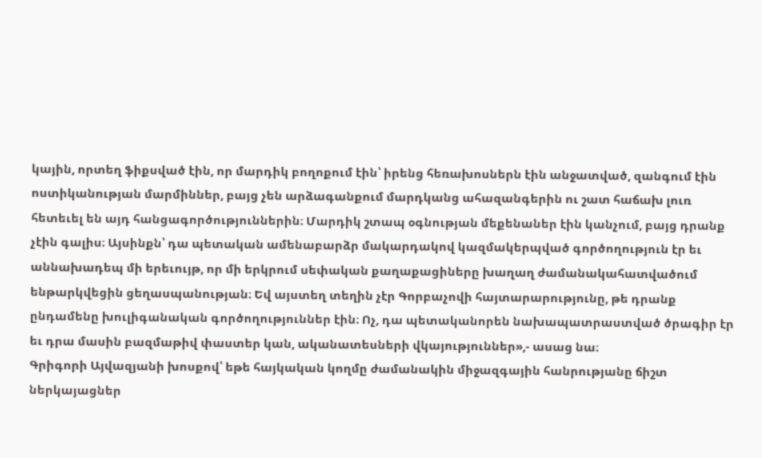կային, որտեղ ֆիքսված էին, որ մարդիկ բողոքում էին՝ իրենց հեռախոսներն էին անջատված, զանգում էին ոստիկանության մարմիններ, բայց չեն արձագանքում մարդկանց ահազանգերին ու շատ հաճախ լուռ հետեւել են այդ հանցագործություններին։ Մարդիկ շտապ օգնության մեքենաներ էին կանչում, բայց դրանք չէին գալիս։ Այսինքն՝ դա պետական ամենաբարձր մակարդակով կազմակերպված գործողություն էր եւ աննախադեպ մի երեւույթ, որ մի երկրում սեփական քաղաքացիները խաղաղ ժամանակահատվածում ենթարկվեցին ցեղասպանության։ Եվ այստեղ տեղին չէր Գորբաչովի հայտարարությունը, թե դրանք ընդամենը խուլիգանական գործողություններ էին։ Ոչ, դա պետականորեն նախապատրաստված ծրագիր էր եւ դրա մասին բազմաթիվ փաստեր կան, ականատեսների վկայություններ»,- ասաց նա։
Գրիգորի Այվազյանի խոսքով՝ եթե հայկական կողմը ժամանակին միջազգային հանրությանը ճիշտ ներկայացներ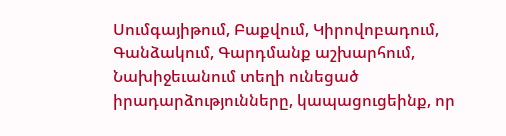Սումգայիթում, Բաքվում, Կիրովոբադում, Գանձակում, Գարդմանք աշխարհում, Նախիջեւանում տեղի ունեցած իրադարձությունները, կապացուցեինք, որ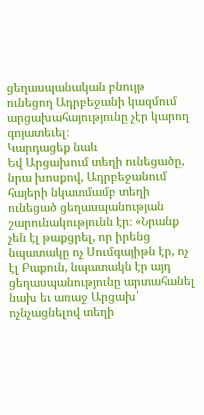ցեղասպանական բնույթ ունեցող Ադրբեջանի կազմում արցախահայությունը չէր կարող գոյատեւել։
Կարդացեք նաև
Եվ Արցախում տեղի ունեցածը, նրա խոսքով, Ադրբեջանում հայերի նկատմամբ տեղի ունեցած ցեղասպանության շարունակությունն էր։ «Նրանք չեն էլ թաքցրել, որ իրենց նպատակը ոչ Սումգայիթն էր, ոչ էլ Բաքուն, նպատակն էր այդ ցեղասպանությունը արտահանել նախ եւ առաջ Արցախ՝ ոչնչացնելով տեղի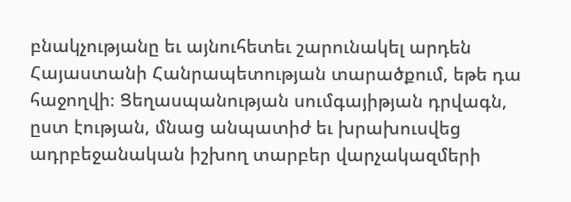բնակչությանը եւ այնուհետեւ շարունակել արդեն Հայաստանի Հանրապետության տարածքում, եթե դա հաջողվի։ Ցեղասպանության սումգայիթյան դրվագն, ըստ էության, մնաց անպատիժ եւ խրախուսվեց ադրբեջանական իշխող տարբեր վարչակազմերի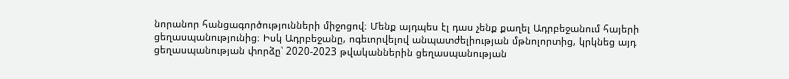նորանոր հանցագործությունների միջոցով։ Մենք այդպես էլ դաս չենք քաղել Ադրբեջանում հայերի ցեղասպանությունից։ Իսկ Ադրբեջանը, ոգեւորվելով անպատժելիության մթնոլորտից, կրկնեց այդ ցեղասպանության փորձը՝ 2020-2023 թվականներին ցեղասպանության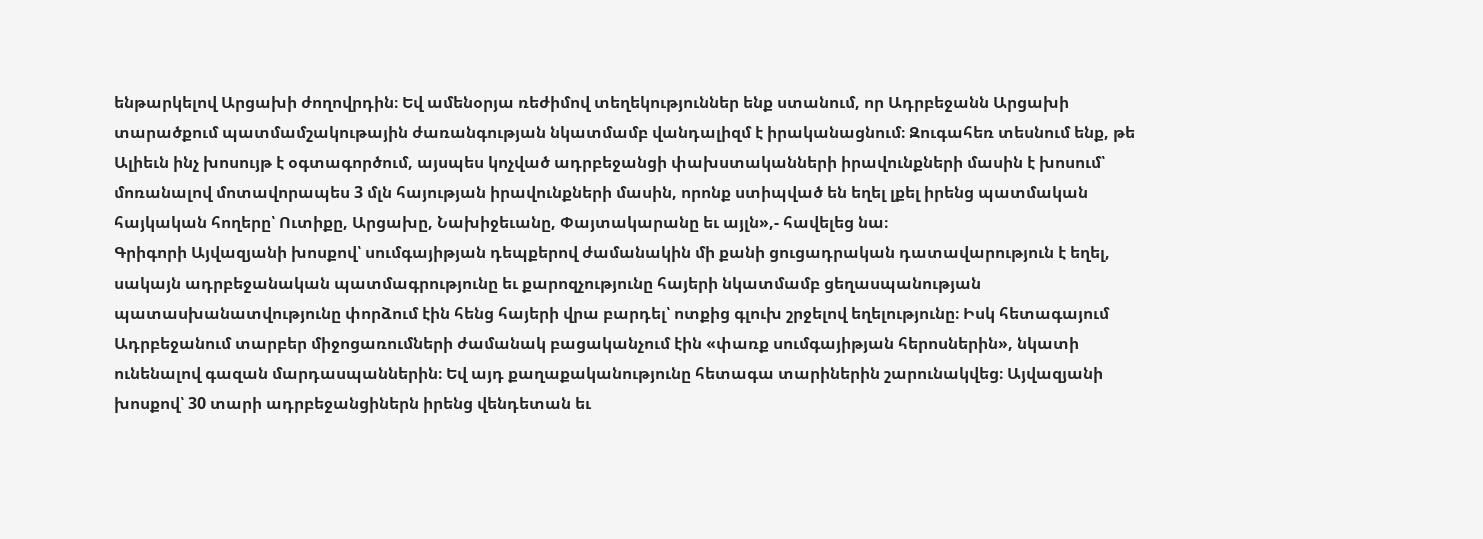ենթարկելով Արցախի ժողովրդին։ Եվ ամենօրյա ռեժիմով տեղեկություններ ենք ստանում, որ Ադրբեջանն Արցախի տարածքում պատմամշակութային ժառանգության նկատմամբ վանդալիզմ է իրականացնում։ Զուգահեռ տեսնում ենք, թե Ալիեւն ինչ խոսույթ է օգտագործում, այսպես կոչված ադրբեջանցի փախստականների իրավունքների մասին է խոսում՝ մոռանալով մոտավորապես 3 մլն հայության իրավունքների մասին, որոնք ստիպված են եղել լքել իրենց պատմական հայկական հողերը՝ Ուտիքը, Արցախը, Նախիջեւանը, Փայտակարանը եւ այլն»,- հավելեց նա։
Գրիգորի Այվազյանի խոսքով՝ սումգայիթյան դեպքերով ժամանակին մի քանի ցուցադրական դատավարություն է եղել, սակայն ադրբեջանական պատմագրությունը եւ քարոզչությունը հայերի նկատմամբ ցեղասպանության պատասխանատվությունը փորձում էին հենց հայերի վրա բարդել՝ ոտքից գլուխ շրջելով եղելությունը։ Իսկ հետագայում Ադրբեջանում տարբեր միջոցառումների ժամանակ բացականչում էին «փառք սումգայիթյան հերոսներին», նկատի ունենալով գազան մարդասպաններին։ Եվ այդ քաղաքականությունը հետագա տարիներին շարունակվեց։ Այվազյանի խոսքով՝ 30 տարի ադրբեջանցիներն իրենց վենդետան եւ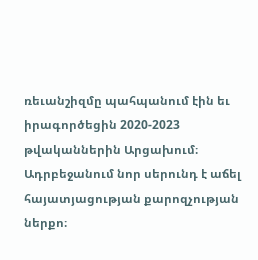ռեւանշիզմը պահպանում էին եւ իրագործեցին 2020-2023 թվականներին Արցախում։ Ադրբեջանում նոր սերունդ է աճել հայատյացության քարոզչության ներքո։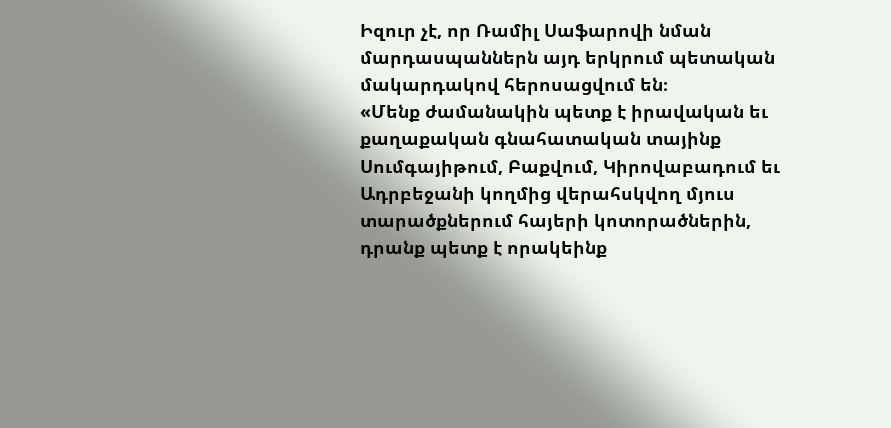Իզուր չէ, որ Ռամիլ Սաֆարովի նման մարդասպաններն այդ երկրում պետական մակարդակով հերոսացվում են։
«Մենք ժամանակին պետք է իրավական եւ քաղաքական գնահատական տայինք Սումգայիթում, Բաքվում, Կիրովաբադում եւ Ադրբեջանի կողմից վերահսկվող մյուս տարածքներում հայերի կոտորածներին, դրանք պետք է որակեինք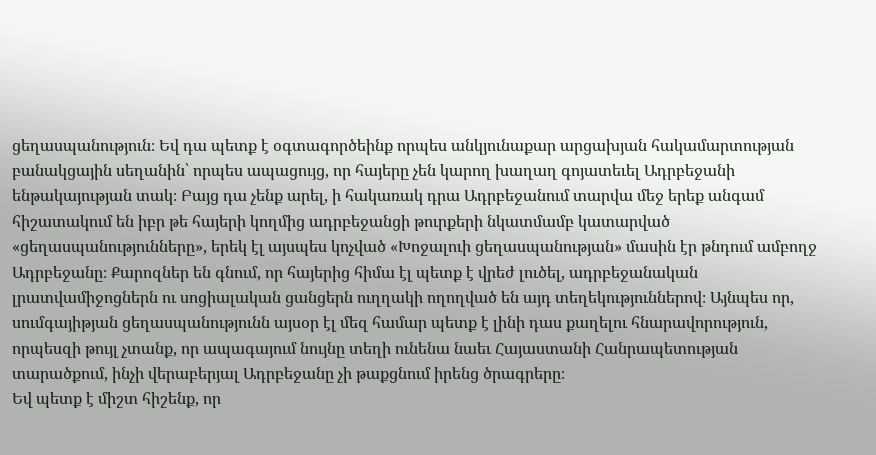ցեղասպանություն։ Եվ դա պետք է օգտագործեինք որպես անկյունաքար արցախյան հակամարտության բանակցային սեղանին՝ որպես ապացույց, որ հայերը չեն կարող խաղաղ գոյատեւել Ադրբեջանի ենթակայության տակ։ Բայց դա չենք արել, ի հակառակ դրա Ադրբեջանում տարվա մեջ երեք անգամ հիշատակում են իբր թե հայերի կողմից ադրբեջանցի թուրքերի նկատմամբ կատարված «ցեղասպանությունները», երեկ էլ այսպես կոչված «Խոջալուի ցեղասպանության» մասին էր թնդում ամբողջ Ադրբեջանը։ Քարոզներ են գնում, որ հայերից հիմա էլ պետք է վրեժ լուծել, ադրբեջանական լրատվամիջոցներն ու սոցիալական ցանցերն ուղղակի ողողված են այդ տեղեկություններով։ Այնպես որ, սումգայիթյան ցեղասպանությունն այսօր էլ մեզ համար պետք է լինի դաս քաղելու հնարավորություն, որպեսզի թույլ չտանք, որ ապագայում նույնը տեղի ունենա նաեւ Հայաստանի Հանրապետության տարածքում, ինչի վերաբերյալ Ադրբեջանը չի թաքցնում իրենց ծրագրերը։
Եվ պետք է միշտ հիշենք, որ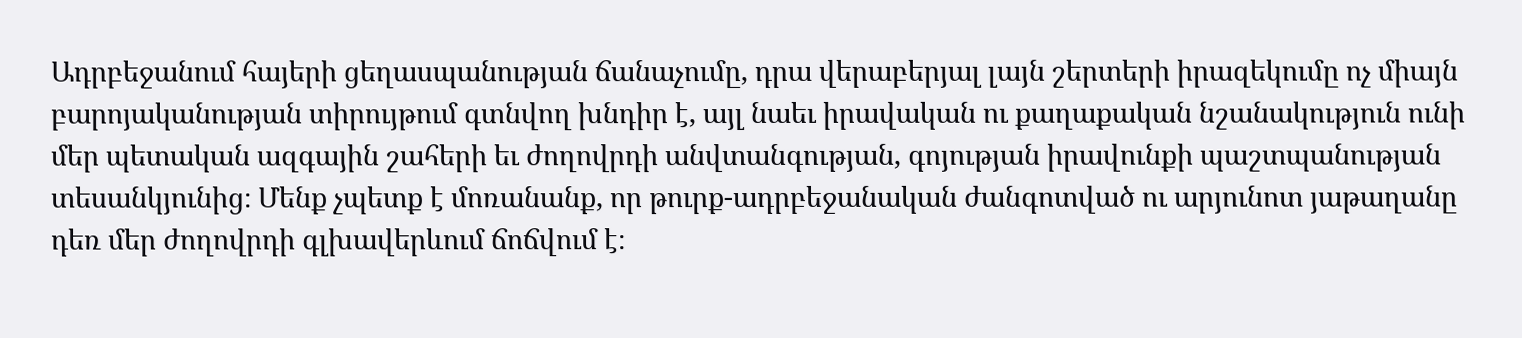Ադրբեջանում հայերի ցեղասպանության ճանաչումը, դրա վերաբերյալ լայն շերտերի իրազեկումը ոչ միայն բարոյականության տիրույթում գտնվող խնդիր է, այլ նաեւ իրավական ու քաղաքական նշանակություն ունի մեր պետական ազգային շահերի եւ ժողովրդի անվտանգության, գոյության իրավունքի պաշտպանության տեսանկյունից։ Մենք չպետք է մոռանանք, որ թուրք-ադրբեջանական ժանգոտված ու արյունոտ յաթաղանը դեռ մեր ժողովրդի գլխավերևում ճոճվում է։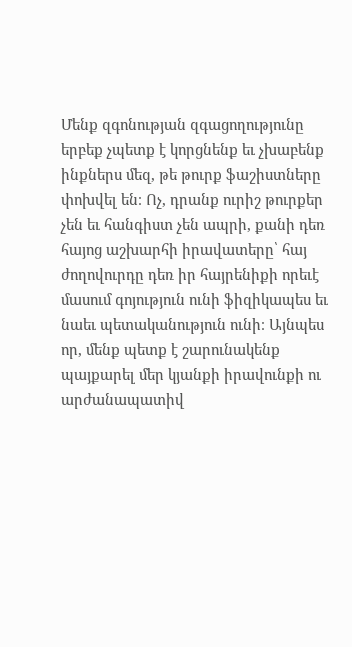Մենք զգոնության զգացողությունը երբեք չպետք է կորցնենք եւ չխաբենք ինքներս մեզ, թե թուրք ֆաշիստները փոխվել են։ Ոչ, դրանք ուրիշ թուրքեր չեն եւ հանգիստ չեն ապրի, քանի դեռ հայոց աշխարհի իրավատերը՝ հայ ժողովուրդը դեռ իր հայրենիքի որեւէ մասում գոյություն ունի ֆիզիկապես եւ նաեւ պետականություն ունի։ Այնպես որ, մենք պետք է շարունակենք պայքարել մեր կյանքի իրավունքի ու արժանապատիվ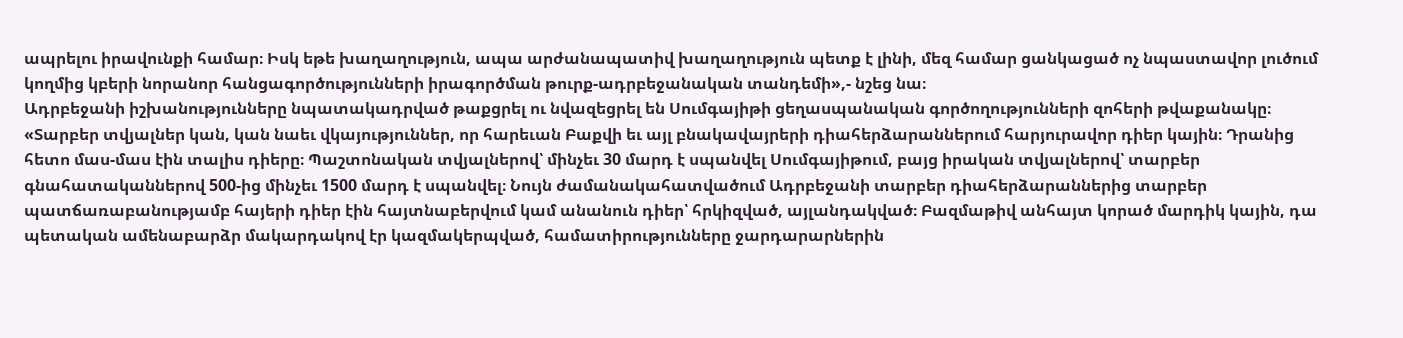ապրելու իրավունքի համար։ Իսկ եթե խաղաղություն, ապա արժանապատիվ խաղաղություն պետք է լինի, մեզ համար ցանկացած ոչ նպաստավոր լուծում կողմից կբերի նորանոր հանցագործությունների իրագործման թուրք-ադրբեջանական տանդեմի»,- նշեց նա։
Ադրբեջանի իշխանությունները նպատակադրված թաքցրել ու նվազեցրել են Սումգայիթի ցեղասպանական գործողությունների զոհերի թվաքանակը։
«Տարբեր տվյալներ կան, կան նաեւ վկայություններ, որ հարեւան Բաքվի եւ այլ բնակավայրերի դիահերձարաններում հարյուրավոր դիեր կային։ Դրանից հետո մաս-մաս էին տալիս դիերը։ Պաշտոնական տվյալներով՝ մինչեւ 30 մարդ է սպանվել Սումգայիթում, բայց իրական տվյալներով՝ տարբեր գնահատականներով 500-ից մինչեւ 1500 մարդ է սպանվել։ Նույն ժամանակահատվածում Ադրբեջանի տարբեր դիահերձարաններից տարբեր պատճառաբանությամբ հայերի դիեր էին հայտնաբերվում կամ անանուն դիեր՝ հրկիզված, այլանդակված։ Բազմաթիվ անհայտ կորած մարդիկ կային, դա պետական ամենաբարձր մակարդակով էր կազմակերպված, համատիրությունները ջարդարարներին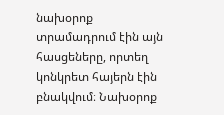նախօրոք տրամադրում էին այն հասցեները, որտեղ կոնկրետ հայերն էին բնակվում։ Նախօրոք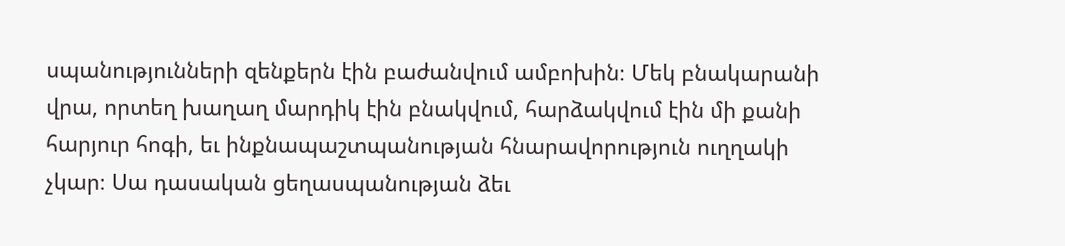սպանությունների զենքերն էին բաժանվում ամբոխին։ Մեկ բնակարանի վրա, որտեղ խաղաղ մարդիկ էին բնակվում, հարձակվում էին մի քանի հարյուր հոգի, եւ ինքնապաշտպանության հնարավորություն ուղղակի չկար։ Սա դասական ցեղասպանության ձեւ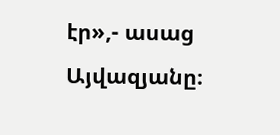էր»,- ասաց Այվազյանը։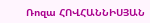Ռոզա ՀՈՎՀԱՆՆԻՍՅԱՆ